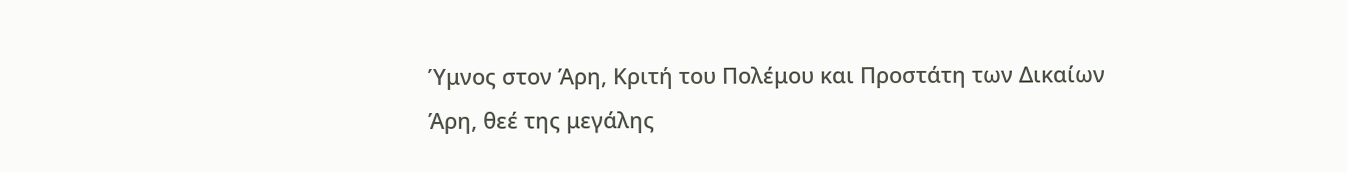Ύμνος στον Άρη, Κριτή του Πολέμου και Προστάτη των Δικαίων
Άρη, θεέ της μεγάλης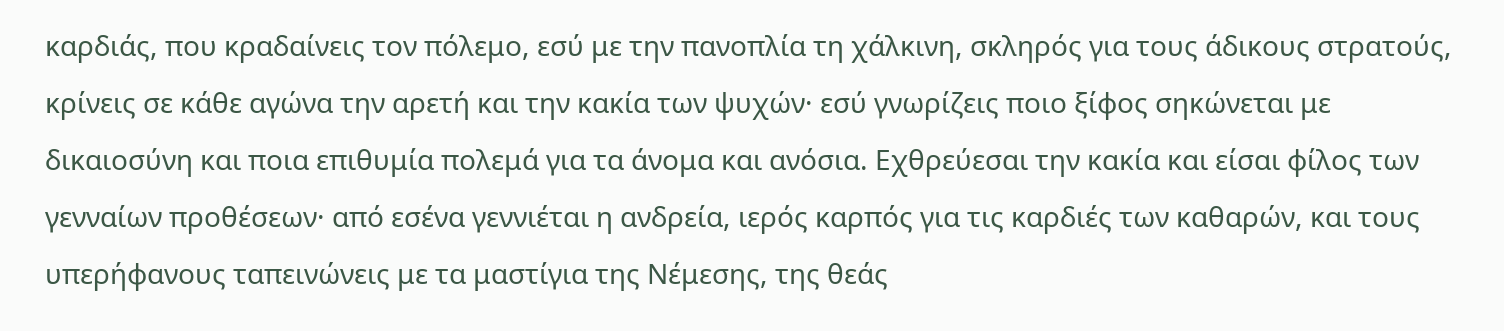καρδιάς, που κραδαίνεις τον πόλεμο, εσύ με την πανοπλία τη χάλκινη, σκληρός για τους άδικους στρατούς, κρίνεις σε κάθε αγώνα την αρετή και την κακία των ψυχών· εσύ γνωρίζεις ποιο ξίφος σηκώνεται με δικαιοσύνη και ποια επιθυμία πολεμά για τα άνομα και ανόσια. Εχθρεύεσαι την κακία και είσαι φίλος των γενναίων προθέσεων· από εσένα γεννιέται η ανδρεία, ιερός καρπός για τις καρδιές των καθαρών, και τους υπερήφανους ταπεινώνεις με τα μαστίγια της Νέμεσης, της θεάς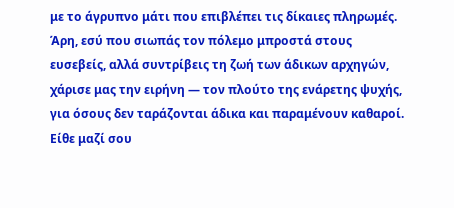με το άγρυπνο μάτι που επιβλέπει τις δίκαιες πληρωμές. Άρη, εσύ που σιωπάς τον πόλεμο μπροστά στους ευσεβείς, αλλά συντρίβεις τη ζωή των άδικων αρχηγών, χάρισε μας την ειρήνη — τον πλούτο της ενάρετης ψυχής, για όσους δεν ταράζονται άδικα και παραμένουν καθαροί. Είθε μαζί σου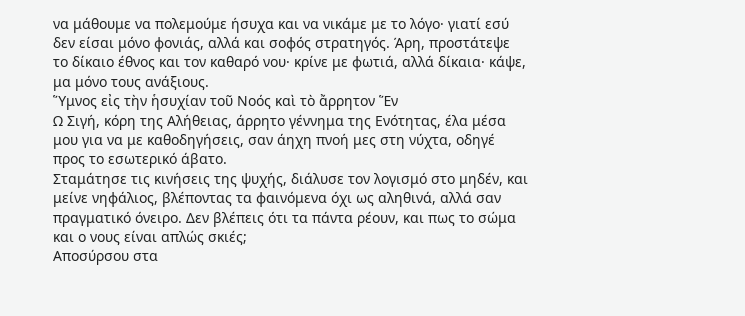να μάθουμε να πολεμούμε ήσυχα και να νικάμε με το λόγο· γιατί εσύ δεν είσαι μόνο φονιάς, αλλά και σοφός στρατηγός. Άρη, προστάτεψε το δίκαιο έθνος και τον καθαρό νου· κρίνε με φωτιά, αλλά δίκαια· κάψε, μα μόνο τους ανάξιους.
Ὕμνος εἰς τὴν ἡσυχίαν τοῦ Νοός καὶ τὸ ἄρρητον Ἕν
Ω Σιγή, κόρη της Αλήθειας, άρρητο γέννημα της Ενότητας, έλα μέσα μου για να με καθοδηγήσεις, σαν άηχη πνοή μες στη νύχτα, οδηγέ προς το εσωτερικό άβατο.
Σταμάτησε τις κινήσεις της ψυχής, διάλυσε τον λογισμό στο μηδέν, και μείνε νηφάλιος, βλέποντας τα φαινόμενα όχι ως αληθινά, αλλά σαν πραγματικό όνειρο. Δεν βλέπεις ότι τα πάντα ρέουν, και πως το σώμα και ο νους είναι απλώς σκιές;
Αποσύρσου στα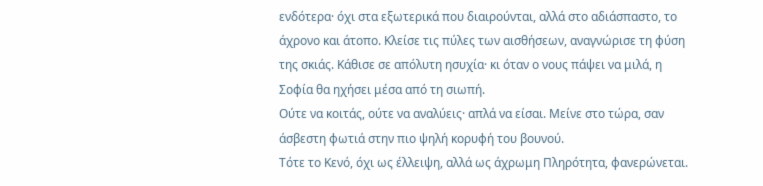ενδότερα· όχι στα εξωτερικά που διαιρούνται, αλλά στο αδιάσπαστο, το άχρονο και άτοπο. Κλείσε τις πύλες των αισθήσεων, αναγνώρισε τη φύση της σκιάς. Κάθισε σε απόλυτη ησυχία· κι όταν ο νους πάψει να μιλά, η Σοφία θα ηχήσει μέσα από τη σιωπή.
Ούτε να κοιτάς, ούτε να αναλύεις· απλά να είσαι. Μείνε στο τώρα, σαν άσβεστη φωτιά στην πιο ψηλή κορυφή του βουνού.
Τότε το Κενό, όχι ως έλλειψη, αλλά ως άχρωμη Πληρότητα, φανερώνεται.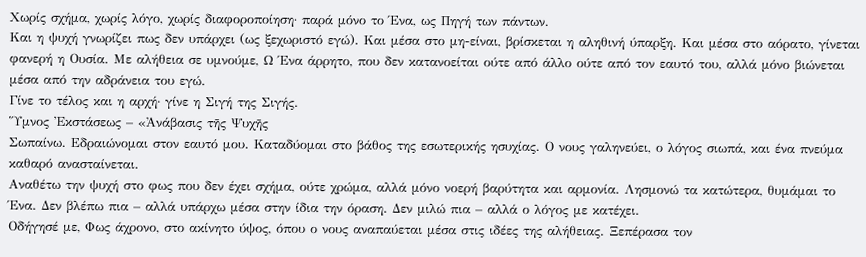Χωρίς σχήμα, χωρίς λόγο, χωρίς διαφοροποίηση· παρά μόνο το Ένα, ως Πηγή των πάντων.
Και η ψυχή γνωρίζει πως δεν υπάρχει (ως ξεχωριστό εγώ). Και μέσα στο μη-είναι, βρίσκεται η αληθινή ύπαρξη. Και μέσα στο αόρατο, γίνεται φανερή η Ουσία. Με αλήθεια σε υμνούμε, Ω Ένα άρρητο, που δεν κατανοείται ούτε από άλλο ούτε από τον εαυτό του, αλλά μόνο βιώνεται μέσα από την αδράνεια του εγώ.
Γίνε το τέλος και η αρχή· γίνε η Σιγή της Σιγής.
Ὕμνος Ἐκστάσεως – «Ἀνάβασις τῆς Ψυχῆς
Σωπαίνω. Εδραιώνομαι στον εαυτό μου. Καταδύομαι στο βάθος της εσωτερικής ησυχίας. Ο νους γαληνεύει, ο λόγος σιωπά, και ένα πνεύμα καθαρό ανασταίνεται.
Αναθέτω την ψυχή στο φως που δεν έχει σχήμα, ούτε χρώμα, αλλά μόνο νοερή βαρύτητα και αρμονία. Λησμονώ τα κατώτερα, θυμάμαι το Ένα. Δεν βλέπω πια – αλλά υπάρχω μέσα στην ίδια την όραση. Δεν μιλώ πια – αλλά ο λόγος με κατέχει.
Οδήγησέ με, Φως άχρονο, στο ακίνητο ύψος, όπου ο νους αναπαύεται μέσα στις ιδέες της αλήθειας. Ξεπέρασα τον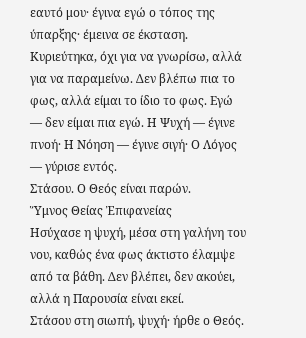εαυτό μου· έγινα εγώ ο τόπος της ύπαρξης· έμεινα σε έκσταση.
Κυριεύτηκα, όχι για να γνωρίσω, αλλά για να παραμείνω. Δεν βλέπω πια το φως, αλλά είμαι το ίδιο το φως. Εγώ — δεν είμαι πια εγώ. Η Ψυχή — έγινε πνοή· Η Νόηση — έγινε σιγή· Ο Λόγος — γύρισε εντός.
Στάσου. Ο Θεός είναι παρών.
Ὕμνος Θείας Ἐπιφανείας
Ησύχασε η ψυχή, μέσα στη γαλήνη του νου, καθώς ένα φως άκτιστο έλαμψε από τα βάθη. Δεν βλέπει, δεν ακούει, αλλά η Παρουσία είναι εκεί.
Στάσου στη σιωπή, ψυχή· ήρθε ο Θεός.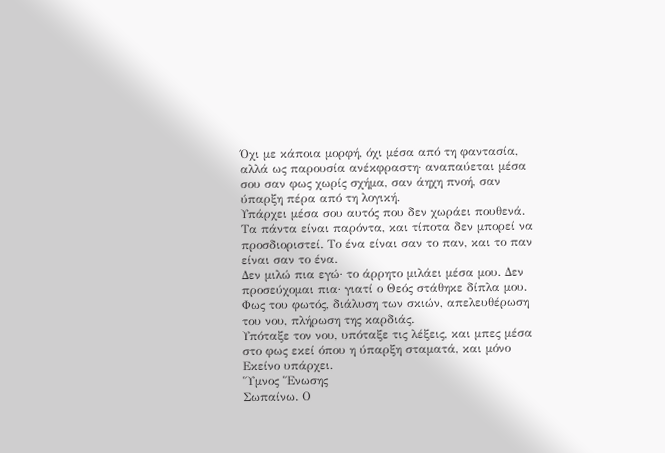Όχι με κάποια μορφή, όχι μέσα από τη φαντασία, αλλά ως παρουσία ανέκφραστη· αναπαύεται μέσα σου σαν φως χωρίς σχήμα, σαν άηχη πνοή, σαν ύπαρξη πέρα από τη λογική.
Υπάρχει μέσα σου αυτός που δεν χωράει πουθενά. Τα πάντα είναι παρόντα, και τίποτα δεν μπορεί να προσδιοριστεί. Το ένα είναι σαν το παν, και το παν είναι σαν το ένα.
Δεν μιλώ πια εγώ· το άρρητο μιλάει μέσα μου. Δεν προσεύχομαι πια· γιατί ο Θεός στάθηκε δίπλα μου.
Φως του φωτός, διάλυση των σκιών, απελευθέρωση του νου, πλήρωση της καρδιάς.
Υπόταξε τον νου, υπόταξε τις λέξεις, και μπες μέσα στο φως εκεί όπου η ύπαρξη σταματά, και μόνο Εκείνο υπάρχει.
Ὕμνος Ἕνωσης
Σωπαίνω. Ο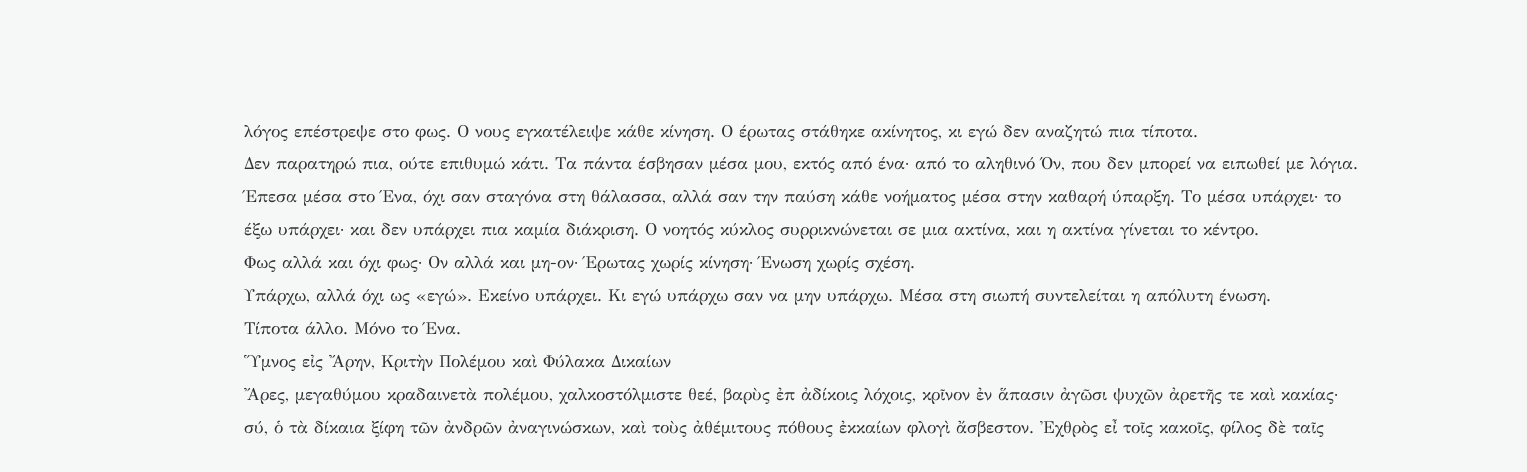λόγος επέστρεψε στο φως. Ο νους εγκατέλειψε κάθε κίνηση. Ο έρωτας στάθηκε ακίνητος, κι εγώ δεν αναζητώ πια τίποτα.
Δεν παρατηρώ πια, ούτε επιθυμώ κάτι. Τα πάντα έσβησαν μέσα μου, εκτός από ένα· από το αληθινό Όν, που δεν μπορεί να ειπωθεί με λόγια.
Έπεσα μέσα στο Ένα, όχι σαν σταγόνα στη θάλασσα, αλλά σαν την παύση κάθε νοήματος μέσα στην καθαρή ύπαρξη. Το μέσα υπάρχει· το έξω υπάρχει· και δεν υπάρχει πια καμία διάκριση. Ο νοητός κύκλος συρρικνώνεται σε μια ακτίνα, και η ακτίνα γίνεται το κέντρο.
Φως αλλά και όχι φως· Ον αλλά και μη-ον· Έρωτας χωρίς κίνηση· Ένωση χωρίς σχέση.
Υπάρχω, αλλά όχι ως «εγώ». Εκείνο υπάρχει. Κι εγώ υπάρχω σαν να μην υπάρχω. Μέσα στη σιωπή συντελείται η απόλυτη ένωση.
Τίποτα άλλο. Μόνο το Ένα.
Ὕμνος εἰς Ἄρην, Κριτὴν Πολέμου καὶ Φύλακα Δικαίων
Ἄρες, μεγαθύμου κραδαινετὰ πολέμου, χαλκοστόλμιστε θεέ, βαρὺς ἐπ ἀδίκοις λόχοις, κρῖνον ἐν ἅπασιν ἀγῶσι ψυχῶν ἀρετῆς τε καὶ κακίας· σύ, ὁ τὰ δίκαια ξίφη τῶν ἀνδρῶν ἀναγινώσκων, καὶ τοὺς ἀθέμιτους πόθους ἐκκαίων φλογὶ ἄσβεστον. Ἐχθρὸς εἶ τοῖς κακοῖς, φίλος δὲ ταῖς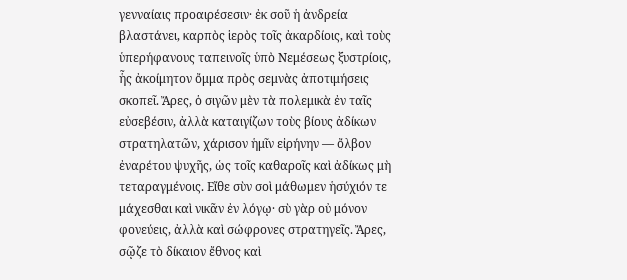γενναίαις προαιρέσεσιν· ἐκ σοῦ ἡ ἀνδρεία βλαστάνει, καρπὸς ἱερὸς τοῖς ἀκαρδίοις, καὶ τοὺς ὑπερήφανους ταπεινοῖς ὑπὸ Νεμέσεως ξυστρίοις, ἧς ἀκοίμητον ὄμμα πρὸς σεμνὰς ἀποτιμήσεις σκοπεῖ. Ἄρες, ὁ σιγῶν μὲν τὰ πολεμικὰ ἐν ταῖς εὐσεβέσιν, ἀλλὰ καταιγίζων τοὺς βίους ἀδίκων στρατηλατῶν, χάρισον ἡμῖν εἰρήνην — ὄλβον ἐναρέτου ψυχῆς, ὡς τοῖς καθαροῖς καὶ ἀδίκως μὴ τεταραγμένοις. Εἴθε σὺν σοὶ μάθωμεν ἡσύχιόν τε μάχεσθαι καὶ νικᾶν ἐν λόγῳ· σὺ γὰρ οὐ μόνον φονεύεις, ἀλλὰ καὶ σώφρονες στρατηγεῖς. Ἄρες, σῷζε τὸ δίκαιον ἔθνος καὶ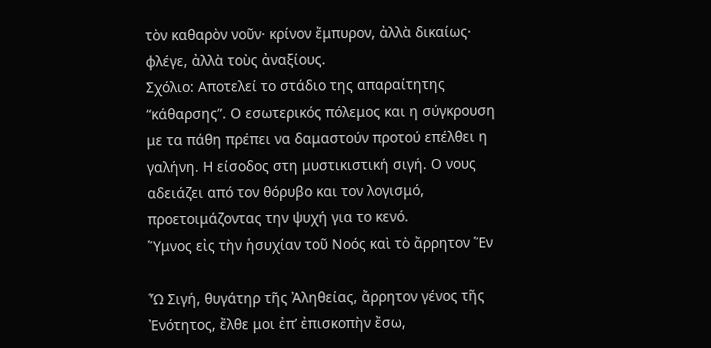τὸν καθαρὸν νοῦν· κρίνον ἔμπυρον, ἀλλὰ δικαίως· φλέγε, ἀλλὰ τοὺς ἀναξίους.
Σχόλιο: Αποτελεί το στάδιο της απαραίτητης “κάθαρσης”. Ο εσωτερικός πόλεμος και η σύγκρουση με τα πάθη πρέπει να δαμαστούν προτού επέλθει η γαλήνη. Η είσοδος στη μυστικιστική σιγή. Ο νους αδειάζει από τον θόρυβο και τον λογισμό, προετοιμάζοντας την ψυχή για το κενό.
Ὕμνος εἰς τὴν ἡσυχίαν τοῦ Νοός καὶ τὸ ἄρρητον Ἕν

Ὦ Σιγή, θυγάτηρ τῆς Ἀληθείας, ἄρρητον γένος τῆς Ἐνότητος, ἔλθε μοι ἐπ’ ἐπισκοπὴν ἔσω,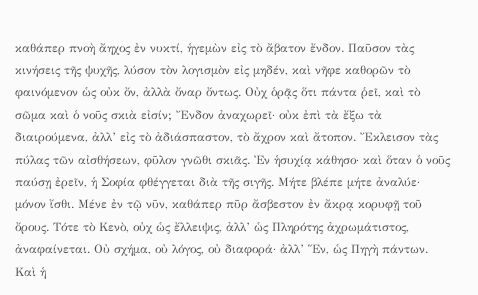καθάπερ πνοὴ ἄηχος ἐν νυκτί, ἡγεμὼν εἰς τὸ ἄβατον ἔνδον. Παῦσον τὰς κινήσεις τῆς ψυχῆς, λύσον τὸν λογισμὸν εἰς μηδέν, καὶ νῆφε καθορῶν τὸ φαινόμενον ὡς οὐκ ὄν, ἀλλὰ ὄναρ ὄντως. Οὐχ ὁρᾷς ὅτι πάντα ῥεῖ, καὶ τὸ σῶμα καὶ ὁ νοῦς σκιὰ εἰσίν; Ἔνδον ἀναχωρεῖ· οὐκ ἐπὶ τὰ ἔξω τὰ διαιρούμενα, ἀλλ’ εἰς τὸ ἀδιάσπαστον, τὸ ἄχρον καὶ ἄτοπον. Ἔκλεισον τὰς πύλας τῶν αἰσθήσεων, φῦλον γνῶθι σκιᾶς. Ἐν ἡσυχίᾳ κάθησο· καὶ ὅταν ὁ νοῦς παύσῃ ἐρεῖν, ἡ Σοφία φθέγγεται διὰ τῆς σιγῆς. Μήτε βλέπε μήτε ἀναλύε· μόνον ἴσθι. Μένε ἐν τῷ νῦν, καθάπερ πῦρ ἄσβεστον ἐν ἄκρᾳ κορυφῇ τοῦ ὄρους. Τότε τὸ Κενὸ, οὐχ ὡς ἔλλειψις, ἀλλ’ ὡς Πληρότης ἀχρωμάτιστος, ἀναφαίνεται. Οὐ σχήμα, οὐ λόγος, οὐ διαφορά· ἀλλ’ Ἕν, ὡς Πηγὴ πάντων.
Καὶ ἡ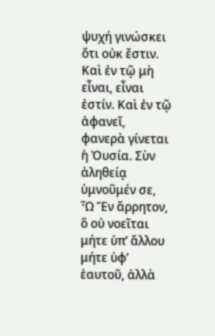ψυχή γινώσκει ὅτι οὐκ ἔστιν. Καὶ ἐν τῷ μὴ εἶναι, εἶναι ἐστίν. Καὶ ἐν τῷ ἀφανεῖ, φανερὰ γίνεται ἡ Ὀυσία. Σὺν ἀληθείᾳ ὑμνοῦμέν σε, Ὦ Ἕν ἄρρητον, ὃ οὐ νοεῖται μήτε ὑπ’ ἄλλου μήτε ὑφ’ ἑαυτοῦ, ἀλλὰ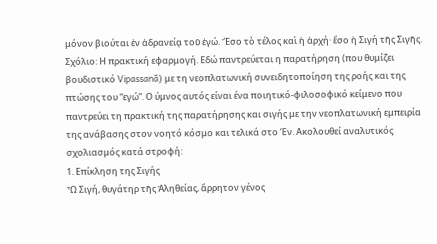μόνον βιούται ἐν ἀδρανείᾳ τοῦ ἐγώ. Ἔσο τὸ τέλος καὶ ἡ ἀρχή· ἔσο ἡ Σιγή τῆς Σιγῆς.
Σχόλιο: Η πρακτική εφαρμογή. Εδώ παντρεύεται η παρατήρηση (που θυμίζει βουδιστικό Vipassanā) με τη νεοπλατωνική συνειδητοποίηση της ροής και της πτώσης του “εγώ”. Ο ύμνος αυτός είναι ένα ποιητικό-φιλοσοφικό κείμενο που παντρεύει τη πρακτική της παρατήρησης και σιγής με την νεοπλατωνική εμπειρία της ανάβασης στον νοητό κόσμο και τελικά στο Έν. Ακολουθεί αναλυτικός σχολιασμός κατά στροφή:
1. Επίκληση της Σιγής
Ὦ Σιγή, θυγάτηρ τῆς Ἀληθείας, ἄρρητον γένος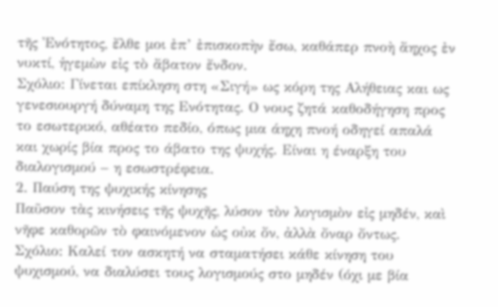τῆς Ἐνότητος, ἔλθε μοι ἐπ’ ἐπισκοπὴν ἔσω, καθάπερ πνοὴ ἄηχος ἐν νυκτί, ἡγεμὼν εἰς τὸ ἄβατον ἔνδον.
Σχόλιο: Γίνεται επίκληση στη «Σιγή» ως κόρη της Αλήθειας και ως γενεσιουργή δύναμη της Ενότητας. Ο νους ζητά καθοδήγηση προς το εσωτερικό, αθέατο πεδίο, όπως μια άηχη πνοή οδηγεί απαλά και χωρίς βία προς το άβατο της ψυχής. Είναι η έναρξη του διαλογισμού – η εσωστρέφεια.
2. Παύση της ψυχικής κίνησης
Παῦσον τὰς κινήσεις τῆς ψυχῆς, λύσον τὸν λογισμὸν εἰς μηδέν, καὶ νῆφε καθορῶν τὸ φαινόμενον ὡς οὐκ ὄν, ἀλλὰ ὄναρ ὄντως.
Σχόλιο: Καλεί τον ασκητή να σταματήσει κάθε κίνηση του ψυχισμού, να διαλύσει τους λογισμούς στο μηδέν (όχι με βία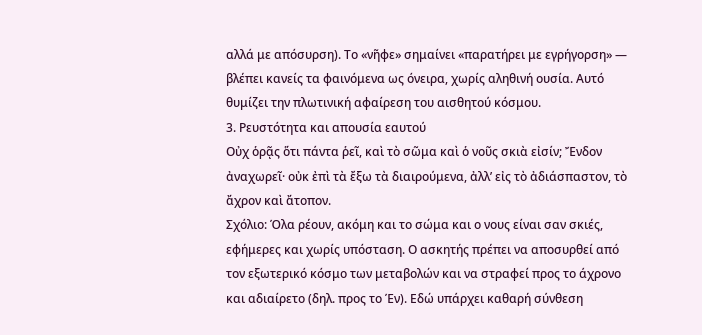αλλά με απόσυρση). Το «νῆφε» σημαίνει «παρατήρει με εγρήγορση» — βλέπει κανείς τα φαινόμενα ως όνειρα, χωρίς αληθινή ουσία. Αυτό θυμίζει την πλωτινική αφαίρεση του αισθητού κόσμου.
3. Ρευστότητα και απουσία εαυτού
Οὐχ ὁρᾷς ὅτι πάντα ῥεῖ, καὶ τὸ σῶμα καὶ ὁ νοῦς σκιὰ εἰσίν; Ἔνδον ἀναχωρεῖ· οὐκ ἐπὶ τὰ ἔξω τὰ διαιρούμενα, ἀλλ’ εἰς τὸ ἀδιάσπαστον, τὸ ἄχρον καὶ ἄτοπον.
Σχόλιο: Όλα ρέουν, ακόμη και το σώμα και ο νους είναι σαν σκιές, εφήμερες και χωρίς υπόσταση. Ο ασκητής πρέπει να αποσυρθεί από τον εξωτερικό κόσμο των μεταβολών και να στραφεί προς το άχρονο και αδιαίρετο (δηλ. προς το Έν). Εδώ υπάρχει καθαρή σύνθεση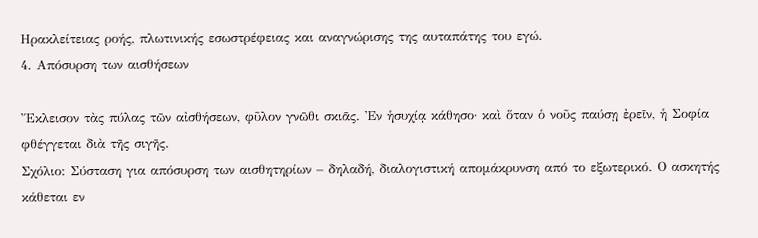Ηρακλείτειας ροής, πλωτινικής εσωστρέφειας και αναγνώρισης της αυταπάτης του εγώ.
4. Απόσυρση των αισθήσεων

Ἔκλεισον τὰς πύλας τῶν αἰσθήσεων, φῦλον γνῶθι σκιᾶς. Ἐν ἡσυχίᾳ κάθησο· καὶ ὅταν ὁ νοῦς παύσῃ ἐρεῖν, ἡ Σοφία φθέγγεται διὰ τῆς σιγῆς.
Σχόλιο: Σύσταση για απόσυρση των αισθητηρίων – δηλαδή, διαλογιστική απομάκρυνση από το εξωτερικό. Ο ασκητής κάθεται εν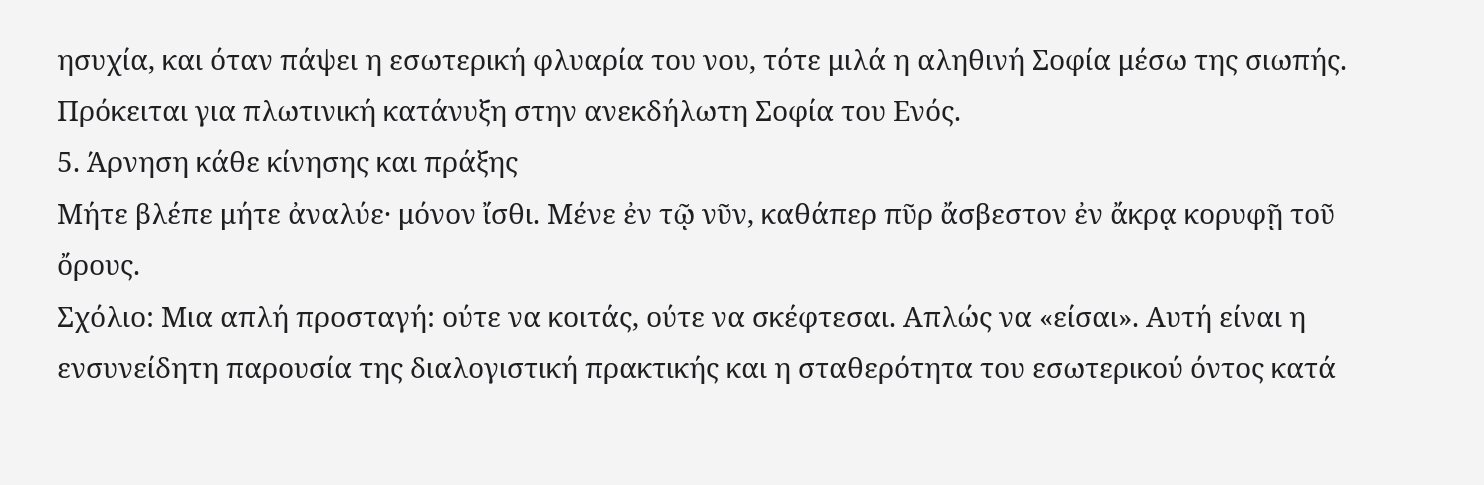ησυχία, και όταν πάψει η εσωτερική φλυαρία του νου, τότε μιλά η αληθινή Σοφία μέσω της σιωπής. Πρόκειται για πλωτινική κατάνυξη στην ανεκδήλωτη Σοφία του Ενός.
5. Άρνηση κάθε κίνησης και πράξης
Μήτε βλέπε μήτε ἀναλύε· μόνον ἴσθι. Μένε ἐν τῷ νῦν, καθάπερ πῦρ ἄσβεστον ἐν ἄκρᾳ κορυφῇ τοῦ ὄρους.
Σχόλιο: Μια απλή προσταγή: ούτε να κοιτάς, ούτε να σκέφτεσαι. Απλώς να «είσαι». Αυτή είναι η ενσυνείδητη παρουσία της διαλογιστική πρακτικής και η σταθερότητα του εσωτερικού όντος κατά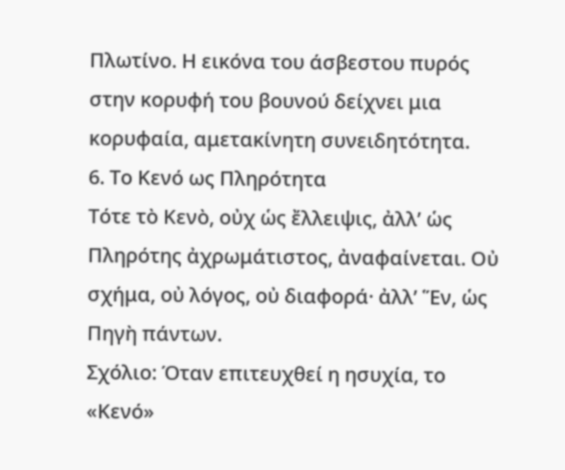Πλωτίνο. Η εικόνα του άσβεστου πυρός στην κορυφή του βουνού δείχνει μια κορυφαία, αμετακίνητη συνειδητότητα.
6. Το Κενό ως Πληρότητα
Τότε τὸ Κενὸ, οὐχ ὡς ἔλλειψις, ἀλλ’ ὡς Πληρότης ἀχρωμάτιστος, ἀναφαίνεται. Οὐ σχήμα, οὐ λόγος, οὐ διαφορά· ἀλλ’ Ἕν, ὡς Πηγὴ πάντων.
Σχόλιο: Όταν επιτευχθεί η ησυχία, το «Κενό»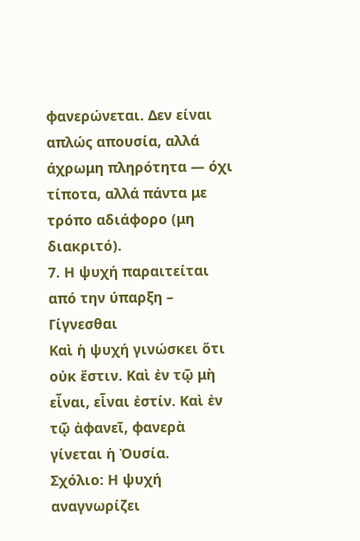φανερώνεται. Δεν είναι απλώς απουσία, αλλά άχρωμη πληρότητα — όχι τίποτα, αλλά πάντα με τρόπο αδιάφορο (μη διακριτό).
7. Η ψυχή παραιτείται από την ύπαρξη – Γίγνεσθαι
Καὶ ἡ ψυχή γινώσκει ὅτι οὐκ ἔστιν. Καὶ ἐν τῷ μὴ εἶναι, εἶναι ἐστίν. Καὶ ἐν τῷ ἀφανεῖ, φανερὰ γίνεται ἡ Ὀυσία.
Σχόλιο: Η ψυχή αναγνωρίζει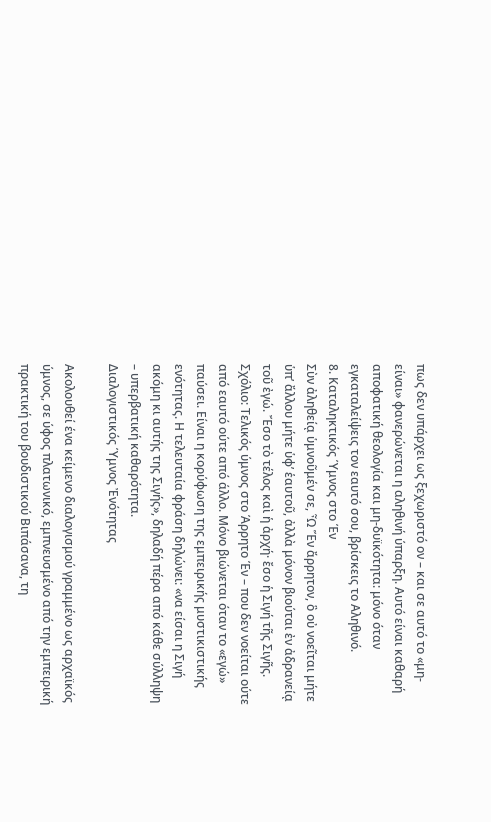πως δεν υπάρχει ως ξεχωριστό ον – και σε αυτό το «μη-είναι» φανερώνεται η αληθινή ύπαρξη. Αυτό είναι καθαρή αποφατική θεολογία και μη-δυϊκότητα: μόνο όταν εγκαταλείψεις τον εαυτό σου, βρίσκεις το Αληθινό.
8. Καταληκτικός Ύμνος στο Έν
Σὺν ἀληθείᾳ ὑμνοῦμέν σε, Ὦ Ἕν ἄρρητον, ὃ οὐ νοεῖται μήτε ὑπ’ ἄλλου μήτε ὑφ’ ἑαυτοῦ, ἀλλὰ μόνον βιούται ἐν ἀδρανείᾳ τοῦ ἐγώ. Ἔσο τὸ τέλος καὶ ἡ ἀρχή· ἔσο ἡ Σιγή τῆς Σιγῆς.
Σχόλιο: Τελικός ύμνος στο Άρρητο Έν – που δεν νοείται ούτε από εαυτό ούτε από άλλο. Μόνο βιώνεται όταν το «εγώ» παύσει. Είναι η κορύφωση της εμπειρικής μυστικιστικής ενότητας. Η τελευταία φράση δηλώνει: «να είσαι η Σιγή ακόμη κι αυτής της Σιγής», δηλαδή πέρα από κάθε σύλληψη – υπερβατική καθαρότητα.
Διαλογιστικός Ύμνος Ἐνότητας

Ακολουθεί ένα κείμενο διαλογισμού γραμμένο ως αρχαϊκός ύμνος, σε ύφος πλατωνικό, εμπνευσμένο από την εμπειρική πρακτική του βουδιστικού Βιπάσανα, τη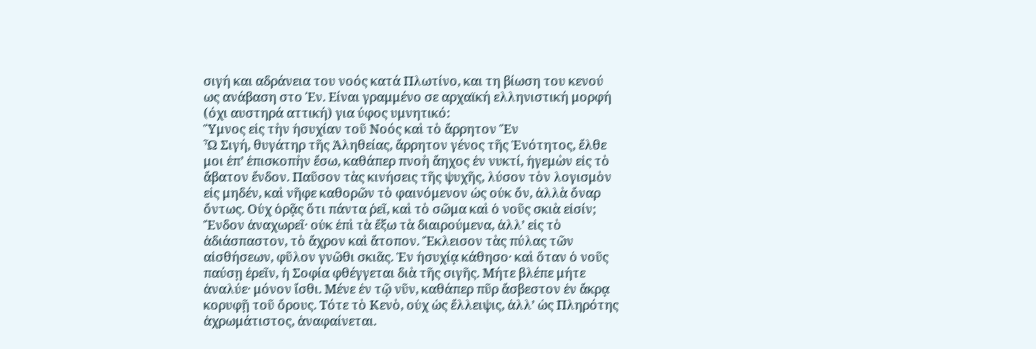σιγή και αδράνεια του νοός κατά Πλωτίνο, και τη βίωση του κενού ως ανάβαση στο Έν. Είναι γραμμένο σε αρχαϊκή ελληνιστική μορφή (όχι αυστηρά αττική) για ύφος υμνητικό:
Ὕμνος εἰς τὴν ἡσυχίαν τοῦ Νοός καὶ τὸ ἄρρητον Ἕν
Ὦ Σιγή, θυγάτηρ τῆς Ἀληθείας, ἄρρητον γένος τῆς Ἐνότητος, ἔλθε μοι ἐπ’ ἐπισκοπὴν ἔσω, καθάπερ πνοὴ ἄηχος ἐν νυκτί, ἡγεμὼν εἰς τὸ ἄβατον ἔνδον. Παῦσον τὰς κινήσεις τῆς ψυχῆς, λύσον τὸν λογισμὸν εἰς μηδέν, καὶ νῆφε καθορῶν τὸ φαινόμενον ὡς οὐκ ὄν, ἀλλὰ ὄναρ ὄντως. Οὐχ ὁρᾷς ὅτι πάντα ῥεῖ, καὶ τὸ σῶμα καὶ ὁ νοῦς σκιὰ εἰσίν; Ἔνδον ἀναχωρεῖ· οὐκ ἐπὶ τὰ ἔξω τὰ διαιρούμενα, ἀλλ’ εἰς τὸ ἀδιάσπαστον, τὸ ἄχρον καὶ ἄτοπον. Ἔκλεισον τὰς πύλας τῶν αἰσθήσεων, φῦλον γνῶθι σκιᾶς. Ἐν ἡσυχίᾳ κάθησο· καὶ ὅταν ὁ νοῦς παύσῃ ἐρεῖν, ἡ Σοφία φθέγγεται διὰ τῆς σιγῆς. Μήτε βλέπε μήτε ἀναλύε· μόνον ἴσθι. Μένε ἐν τῷ νῦν, καθάπερ πῦρ ἄσβεστον ἐν ἄκρᾳ κορυφῇ τοῦ ὄρους. Τότε τὸ Κενὸ, οὐχ ὡς ἔλλειψις, ἀλλ’ ὡς Πληρότης ἀχρωμάτιστος, ἀναφαίνεται.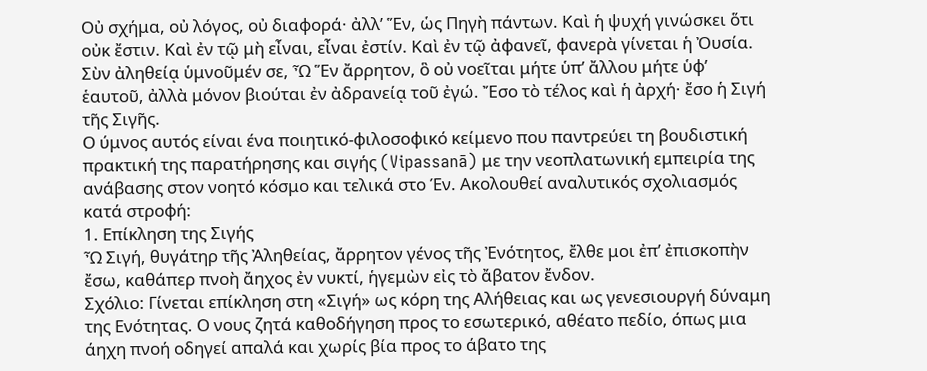Οὐ σχήμα, οὐ λόγος, οὐ διαφορά· ἀλλ’ Ἕν, ὡς Πηγὴ πάντων. Καὶ ἡ ψυχή γινώσκει ὅτι οὐκ ἔστιν. Καὶ ἐν τῷ μὴ εἶναι, εἶναι ἐστίν. Καὶ ἐν τῷ ἀφανεῖ, φανερὰ γίνεται ἡ Ὀυσία. Σὺν ἀληθείᾳ ὑμνοῦμέν σε, Ὦ Ἕν ἄρρητον, ὃ οὐ νοεῖται μήτε ὑπ’ ἄλλου μήτε ὑφ’ ἑαυτοῦ, ἀλλὰ μόνον βιούται ἐν ἀδρανείᾳ τοῦ ἐγώ. Ἔσο τὸ τέλος καὶ ἡ ἀρχή· ἔσο ἡ Σιγή τῆς Σιγῆς.
Ο ύμνος αυτός είναι ένα ποιητικό-φιλοσοφικό κείμενο που παντρεύει τη βουδιστική πρακτική της παρατήρησης και σιγής (Vipassanā) με την νεοπλατωνική εμπειρία της ανάβασης στον νοητό κόσμο και τελικά στο Έν. Ακολουθεί αναλυτικός σχολιασμός κατά στροφή:
1. Επίκληση της Σιγής
Ὦ Σιγή, θυγάτηρ τῆς Ἀληθείας, ἄρρητον γένος τῆς Ἐνότητος, ἔλθε μοι ἐπ’ ἐπισκοπὴν ἔσω, καθάπερ πνοὴ ἄηχος ἐν νυκτί, ἡγεμὼν εἰς τὸ ἄβατον ἔνδον.
Σχόλιο: Γίνεται επίκληση στη «Σιγή» ως κόρη της Αλήθειας και ως γενεσιουργή δύναμη της Ενότητας. Ο νους ζητά καθοδήγηση προς το εσωτερικό, αθέατο πεδίο, όπως μια άηχη πνοή οδηγεί απαλά και χωρίς βία προς το άβατο της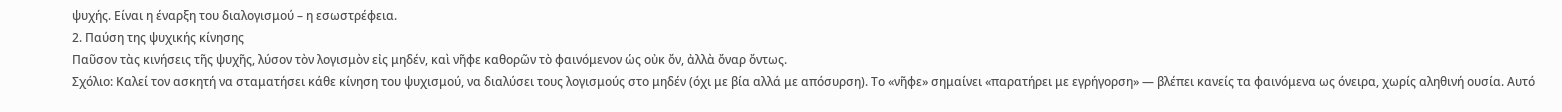ψυχής. Είναι η έναρξη του διαλογισμού – η εσωστρέφεια.
2. Παύση της ψυχικής κίνησης
Παῦσον τὰς κινήσεις τῆς ψυχῆς, λύσον τὸν λογισμὸν εἰς μηδέν, καὶ νῆφε καθορῶν τὸ φαινόμενον ὡς οὐκ ὄν, ἀλλὰ ὄναρ ὄντως.
Σχόλιο: Καλεί τον ασκητή να σταματήσει κάθε κίνηση του ψυχισμού, να διαλύσει τους λογισμούς στο μηδέν (όχι με βία αλλά με απόσυρση). Το «νῆφε» σημαίνει «παρατήρει με εγρήγορση» — βλέπει κανείς τα φαινόμενα ως όνειρα, χωρίς αληθινή ουσία. Αυτό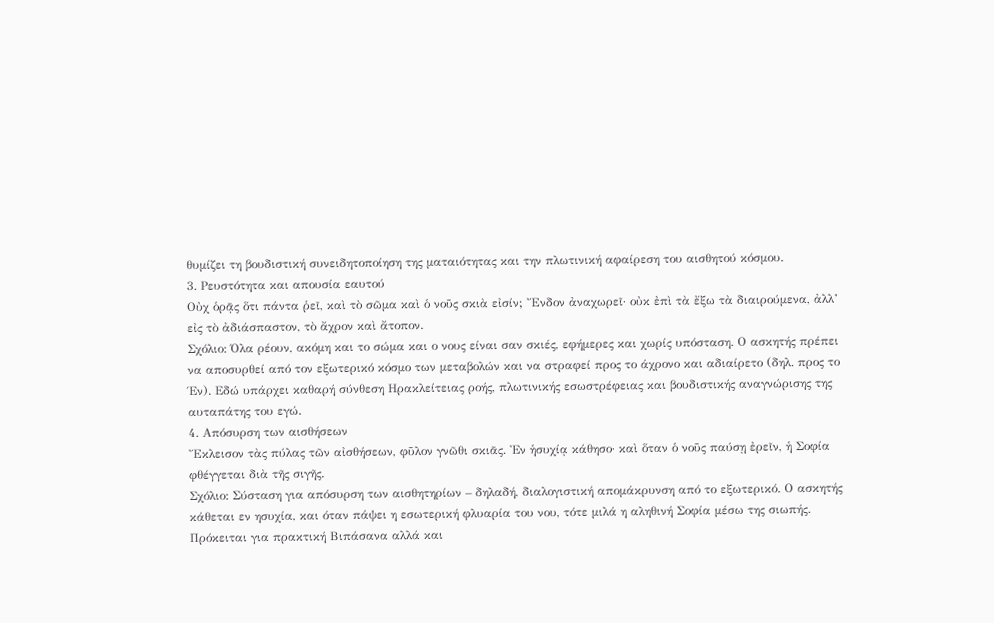θυμίζει τη βουδιστική συνειδητοποίηση της ματαιότητας και την πλωτινική αφαίρεση του αισθητού κόσμου.
3. Ρευστότητα και απουσία εαυτού
Οὐχ ὁρᾷς ὅτι πάντα ῥεῖ, καὶ τὸ σῶμα καὶ ὁ νοῦς σκιὰ εἰσίν; Ἔνδον ἀναχωρεῖ· οὐκ ἐπὶ τὰ ἔξω τὰ διαιρούμενα, ἀλλ’ εἰς τὸ ἀδιάσπαστον, τὸ ἄχρον καὶ ἄτοπον.
Σχόλιο: Όλα ρέουν, ακόμη και το σώμα και ο νους είναι σαν σκιές, εφήμερες και χωρίς υπόσταση. Ο ασκητής πρέπει να αποσυρθεί από τον εξωτερικό κόσμο των μεταβολών και να στραφεί προς το άχρονο και αδιαίρετο (δηλ. προς το Έν). Εδώ υπάρχει καθαρή σύνθεση Ηρακλείτειας ροής, πλωτινικής εσωστρέφειας και βουδιστικής αναγνώρισης της αυταπάτης του εγώ.
4. Απόσυρση των αισθήσεων
Ἔκλεισον τὰς πύλας τῶν αἰσθήσεων, φῦλον γνῶθι σκιᾶς. Ἐν ἡσυχίᾳ κάθησο· καὶ ὅταν ὁ νοῦς παύσῃ ἐρεῖν, ἡ Σοφία φθέγγεται διὰ τῆς σιγῆς.
Σχόλιο: Σύσταση για απόσυρση των αισθητηρίων – δηλαδή, διαλογιστική απομάκρυνση από το εξωτερικό. Ο ασκητής κάθεται εν ησυχία, και όταν πάψει η εσωτερική φλυαρία του νου, τότε μιλά η αληθινή Σοφία μέσω της σιωπής. Πρόκειται για πρακτική Βιπάσανα αλλά και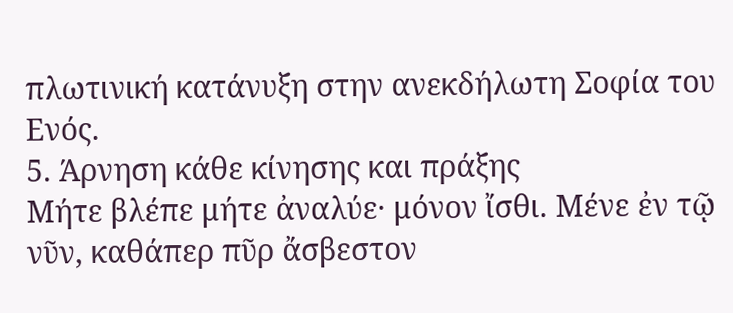πλωτινική κατάνυξη στην ανεκδήλωτη Σοφία του Ενός.
5. Άρνηση κάθε κίνησης και πράξης
Μήτε βλέπε μήτε ἀναλύε· μόνον ἴσθι. Μένε ἐν τῷ νῦν, καθάπερ πῦρ ἄσβεστον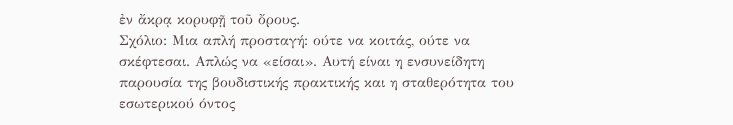ἐν ἄκρᾳ κορυφῇ τοῦ ὄρους.
Σχόλιο: Μια απλή προσταγή: ούτε να κοιτάς, ούτε να σκέφτεσαι. Απλώς να «είσαι». Αυτή είναι η ενσυνείδητη παρουσία της βουδιστικής πρακτικής και η σταθερότητα του εσωτερικού όντος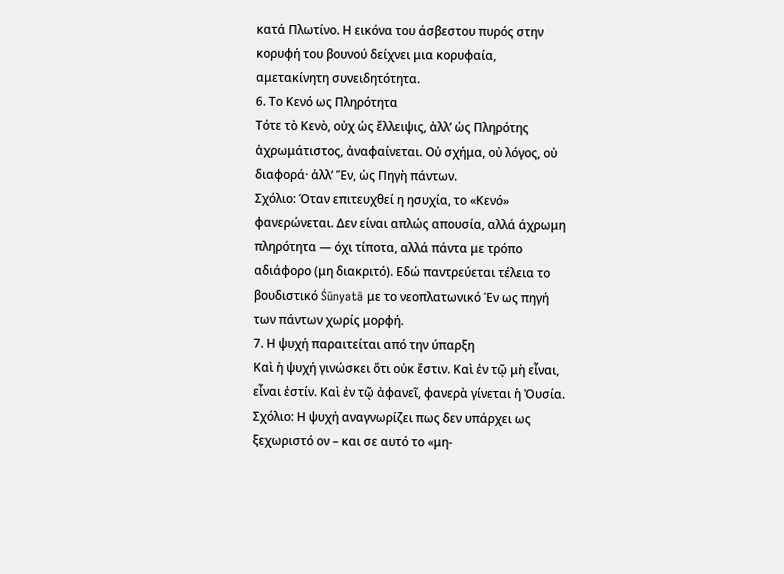κατά Πλωτίνο. Η εικόνα του άσβεστου πυρός στην κορυφή του βουνού δείχνει μια κορυφαία, αμετακίνητη συνειδητότητα.
6. Το Κενό ως Πληρότητα
Τότε τὸ Κενὸ, οὐχ ὡς ἔλλειψις, ἀλλ’ ὡς Πληρότης ἀχρωμάτιστος, ἀναφαίνεται. Οὐ σχήμα, οὐ λόγος, οὐ διαφορά· ἀλλ’ Ἕν, ὡς Πηγὴ πάντων.
Σχόλιο: Όταν επιτευχθεί η ησυχία, το «Κενό» φανερώνεται. Δεν είναι απλώς απουσία, αλλά άχρωμη πληρότητα — όχι τίποτα, αλλά πάντα με τρόπο αδιάφορο (μη διακριτό). Εδώ παντρεύεται τέλεια το βουδιστικό Śūnyatā με το νεοπλατωνικό Έν ως πηγή των πάντων χωρίς μορφή.
7. Η ψυχή παραιτείται από την ύπαρξη
Καὶ ἡ ψυχή γινώσκει ὅτι οὐκ ἔστιν. Καὶ ἐν τῷ μὴ εἶναι, εἶναι ἐστίν. Καὶ ἐν τῷ ἀφανεῖ, φανερὰ γίνεται ἡ Ὀυσία.
Σχόλιο: Η ψυχή αναγνωρίζει πως δεν υπάρχει ως ξεχωριστό ον – και σε αυτό το «μη-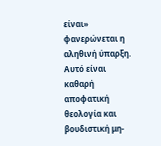είναι» φανερώνεται η αληθινή ύπαρξη. Αυτό είναι καθαρή αποφατική θεολογία και βουδιστική μη-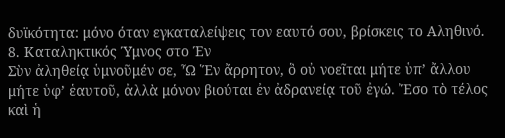δυϊκότητα: μόνο όταν εγκαταλείψεις τον εαυτό σου, βρίσκεις το Αληθινό.
8. Καταληκτικός Ύμνος στο Έν
Σὺν ἀληθείᾳ ὑμνοῦμέν σε, Ὦ Ἕν ἄρρητον, ὃ οὐ νοεῖται μήτε ὑπ’ ἄλλου μήτε ὑφ’ ἑαυτοῦ, ἀλλὰ μόνον βιούται ἐν ἀδρανείᾳ τοῦ ἐγώ. Ἔσο τὸ τέλος καὶ ἡ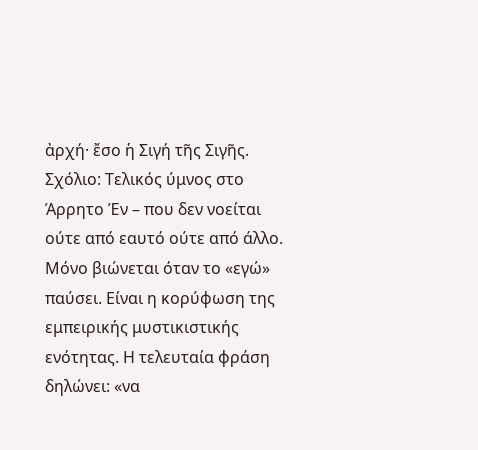ἀρχή· ἔσο ἡ Σιγή τῆς Σιγῆς.
Σχόλιο: Τελικός ύμνος στο Άρρητο Έν – που δεν νοείται ούτε από εαυτό ούτε από άλλο. Μόνο βιώνεται όταν το «εγώ» παύσει. Είναι η κορύφωση της εμπειρικής μυστικιστικής ενότητας. Η τελευταία φράση δηλώνει: «να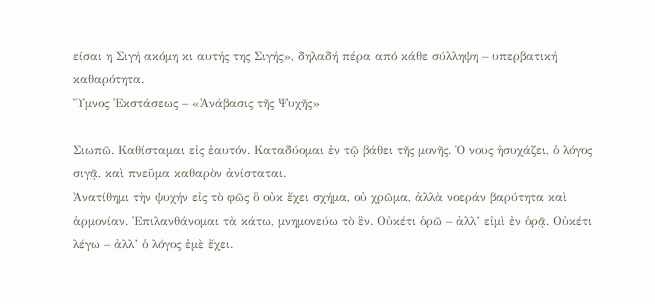είσαι η Σιγή ακόμη κι αυτής της Σιγής», δηλαδή πέρα από κάθε σύλληψη – υπερβατική καθαρότητα.
Ὕμνος Ἐκστάσεως – «Ἀνάβασις τῆς Ψυχῆς»

Σιωπῶ. Καθίσταμαι εἰς ἑαυτόν. Καταδύομαι ἐν τῷ βάθει τῆς μονῆς. Ὁ νους ἡσυχάζει, ὁ λόγος σιγᾷ, καὶ πνεῦμα καθαρὸν ἀνίσταται.
Ἀνατίθημι τὴν ψυχήν εἰς τὸ φῶς ὃ οὐκ ἔχει σχήμα, οὐ χρῶμα, ἀλλὰ νοεράν βαρύτητα καὶ ἁρμονίαν. Ἐπιλανθάνομαι τὰ κάτω, μνημονεύω τὸ ἓν. Οὐκέτι ὁρῶ – ἀλλ’ εἰμὶ ἐν ὁρᾷ. Οὐκέτι λέγω – ἀλλ’ ὁ λόγος ἐμὲ ἔχει.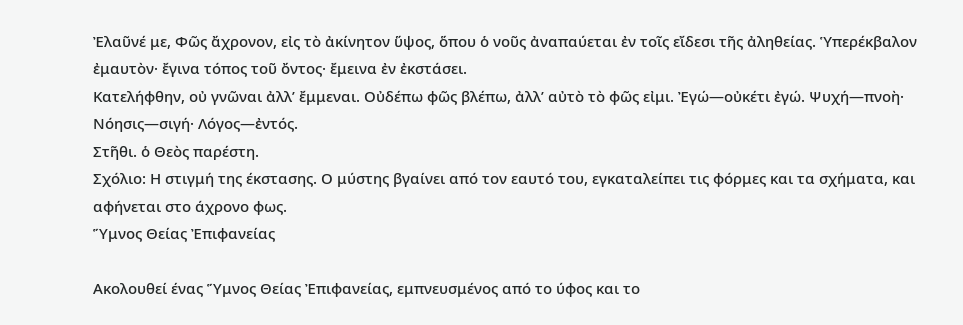Ἐλαῦνέ με, Φῶς ἄχρονον, εἰς τὸ ἀκίνητον ὕψος, ὅπου ὁ νοῦς ἀναπαύεται ἐν τοῖς εἴδεσι τῆς ἀληθείας. Ὑπερέκβαλον ἐμαυτὸν· ἔγινα τόπος τοῦ ὄντος· ἔμεινα ἐν ἐκστάσει.
Κατελήφθην, οὐ γνῶναι ἀλλ’ ἔμμεναι. Οὐδέπω φῶς βλέπω, ἀλλ’ αὐτὸ τὸ φῶς εἰμι. Ἐγώ—οὐκέτι ἐγώ. Ψυχή—πνοὴ· Νόησις—σιγή· Λόγος—ἐντός.
Στῆθι. ὁ Θεὸς παρέστη.
Σχόλιο: Η στιγμή της έκστασης. Ο μύστης βγαίνει από τον εαυτό του, εγκαταλείπει τις φόρμες και τα σχήματα, και αφήνεται στο άχρονο φως.
Ὕμνος Θείας Ἐπιφανείας

Ακολουθεί ένας Ὕμνος Θείας Ἐπιφανείας, εμπνευσμένος από το ύφος και το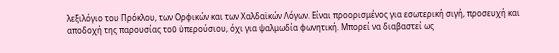λεξιλόγιο του Πρόκλου, των Ορφικών και των Χαλδαϊκών Λόγων. Είναι προορισμένος για εσωτερική σιγή, προσευχή και αποδοχή της παρουσίας τοῦ ὑπερούσιου, όχι για ψαλμωδία φωνητική. Μπορεί να διαβαστεί ως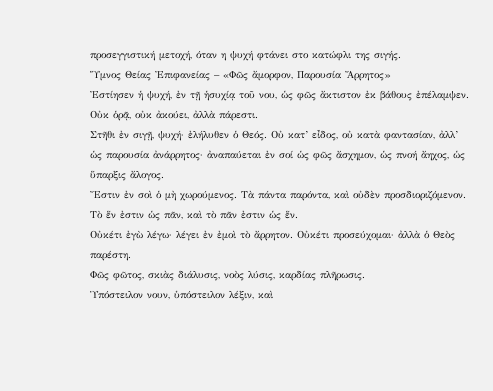προσεγγιστική μετοχή, όταν η ψυχή φτάνει στο κατώφλι της σιγής.
Ὕμνος Θείας Ἐπιφανείας – «Φῶς ἄμορφον, Παρουσία Ἄρρητος»
Ἐστίησεν ἡ ψυχή, ἐν τῇ ἡσυχίᾳ τοῦ νου, ὡς φῶς ἄκτιστον ἐκ βάθους ἐπέλαμψεν. Οὐκ ὁρᾷ, οὐκ ἀκούει, ἀλλὰ πάρεστι.
Στῆθι ἐν σιγῇ, ψυχή· ἐλήλυθεν ὁ Θεός. Οὐ κατ’ εἶδος, οὐ κατὰ φαντασίαν, ἀλλ’ ὡς παρουσία ἀνάρρητος· ἀναπαύεται ἐν σοί ὡς φῶς ἄσχημον, ὡς πνοή ἄηχος, ὡς ὕπαρξις ἄλογος.
Ἔστιν ἐν σοὶ ὁ μὴ χωρούμενος. Τὰ πάντα παρόντα, καὶ οὐδὲν προσδιοριζόμενον. Τὸ ἕν ἐστιν ὡς πᾶν, καὶ τὸ πᾶν ἐστιν ὡς ἕν.
Οὐκέτι ἐγὼ λέγω· λέγει ἐν ἐμοὶ τὸ ἄρρητον. Οὐκέτι προσεύχομαι· ἀλλὰ ὁ Θεὸς παρέστη.
Φῶς φῶτος, σκιὰς διάλυσις, νοὸς λύσις, καρδίας πλῆρωσις.
Ὑπόστειλον νουν, ὑπόστειλον λέξιν, καὶ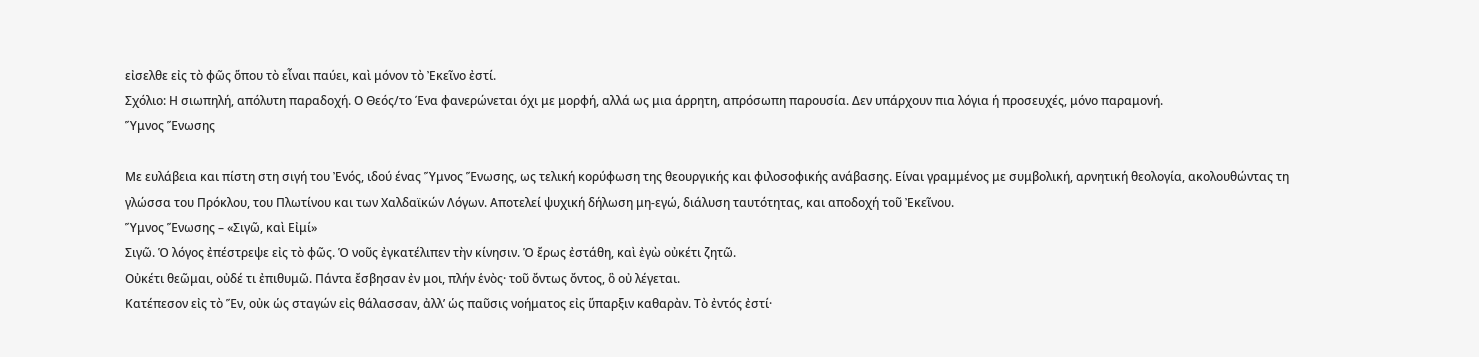εἰσελθε εἰς τὸ φῶς ὅπου τὸ εἶναι παύει, καὶ μόνον τὸ Ἐκεῖνο ἐστί.
Σχόλιο: Η σιωπηλή, απόλυτη παραδοχή. Ο Θεός/το Ένα φανερώνεται όχι με μορφή, αλλά ως μια άρρητη, απρόσωπη παρουσία. Δεν υπάρχουν πια λόγια ή προσευχές, μόνο παραμονή.
Ὕμνος Ἕνωσης

Με ευλάβεια και πίστη στη σιγή του Ἐνός, ιδού ένας Ὕμνος Ἕνωσης, ως τελική κορύφωση της θεουργικής και φιλοσοφικής ανάβασης. Είναι γραμμένος με συμβολική, αρνητική θεολογία, ακολουθώντας τη γλώσσα του Πρόκλου, του Πλωτίνου και των Χαλδαϊκών Λόγων. Αποτελεί ψυχική δήλωση μη-εγώ, διάλυση ταυτότητας, και αποδοχή τοῦ Ἐκεῖνου.
Ὕμνος Ἕνωσης – «Σιγῶ, καὶ Εἰμί»
Σιγῶ. Ὁ λόγος ἐπέστρεψε εἰς τὸ φῶς. Ὁ νοῦς ἐγκατέλιπεν τὴν κίνησιν. Ὁ ἔρως ἐστάθη, καὶ ἐγὼ οὐκέτι ζητῶ.
Οὐκέτι θεῶμαι, οὐδέ τι ἐπιθυμῶ. Πάντα ἔσβησαν ἐν μοι, πλήν ἑνὸς· τοῦ ὄντως ὄντος, ὃ οὐ λέγεται.
Κατέπεσον εἰς τὸ Ἕν, οὐκ ὡς σταγών εἰς θάλασσαν, ἀλλ’ ὡς παῦσις νοήματος εἰς ὕπαρξιν καθαρὰν. Τὸ ἐντός ἐστί·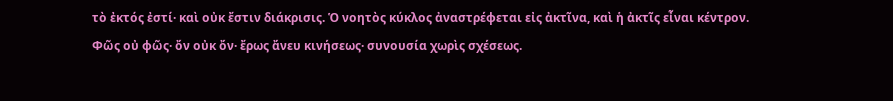τὸ ἐκτός ἐστί· καὶ οὐκ ἔστιν διάκρισις. Ὁ νοητὸς κύκλος ἀναστρέφεται εἰς ἀκτῖνα, καὶ ἡ ἀκτῖς εἶναι κέντρον.
Φῶς οὐ φῶς· ὄν οὐκ ὄν· ἔρως ἄνευ κινήσεως· συνουσία χωρὶς σχέσεως.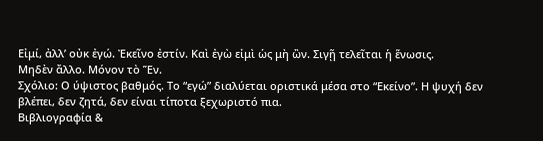Εἰμί, ἀλλ’ οὐκ ἐγώ. Ἐκεῖνο ἐστίν. Καὶ ἐγὼ εἰμὶ ὡς μὴ ὢν. Σιγῇ τελεῖται ἡ ἕνωσις.
Μηδὲν ἄλλο. Μόνον τὸ Ἕν.
Σχόλιο: Ο ύψιστος βαθμός. Το “εγώ” διαλύεται οριστικά μέσα στο “Εκείνο”. Η ψυχή δεν βλέπει, δεν ζητά, δεν είναι τίποτα ξεχωριστό πια.
Βιβλιογραφία &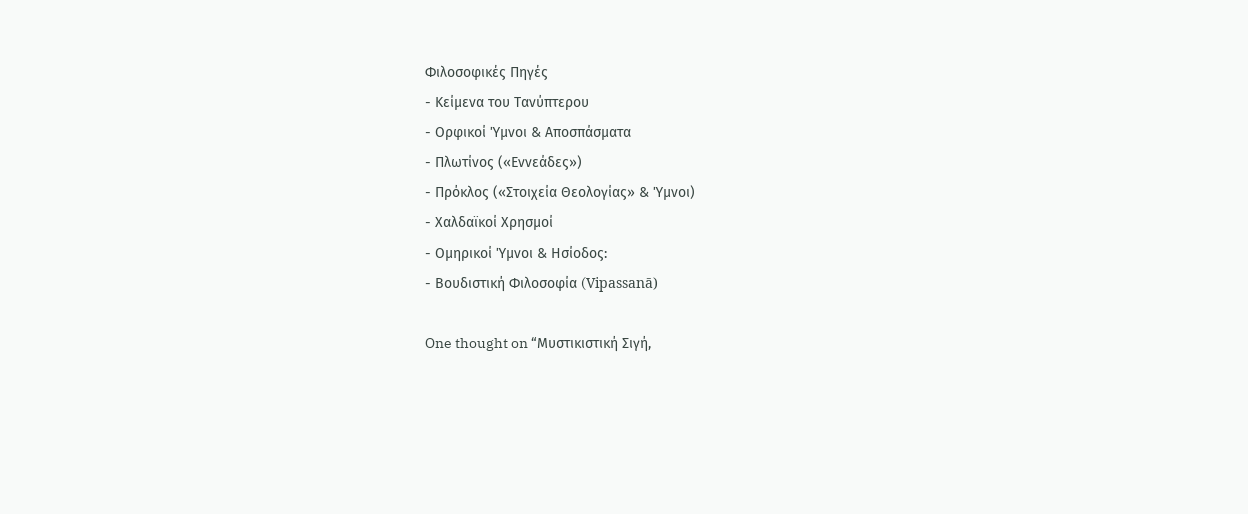Φιλοσοφικές Πηγές
- Κείμενα του Τανύπτερου
- Ορφικοί Ύμνοι & Αποσπάσματα
- Πλωτίνος («Εννεάδες»)
- Πρόκλος («Στοιχεία Θεολογίας» & Ύμνοι)
- Χαλδαϊκοί Χρησμοί
- Ομηρικοί Ύμνοι & Ησίοδος:
- Βουδιστική Φιλοσοφία (Vipassanā)

One thought on “Μυστικιστική Σιγή,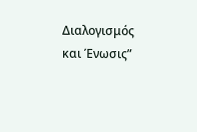Διαλογισμός και Ένωσις”